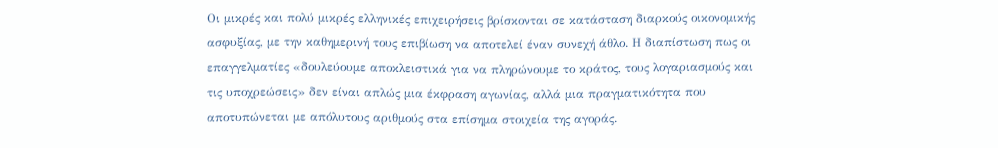Οι μικρές και πολύ μικρές ελληνικές επιχειρήσεις βρίσκονται σε κατάσταση διαρκούς οικονομικής ασφυξίας, με την καθημερινή τους επιβίωση να αποτελεί έναν συνεχή άθλο. Η διαπίστωση πως οι επαγγελματίες «δουλεύουμε αποκλειστικά για να πληρώνουμε το κράτος, τους λογαριασμούς και τις υποχρεώσεις» δεν είναι απλώς μια έκφραση αγωνίας, αλλά μια πραγματικότητα που αποτυπώνεται με απόλυτους αριθμούς στα επίσημα στοιχεία της αγοράς.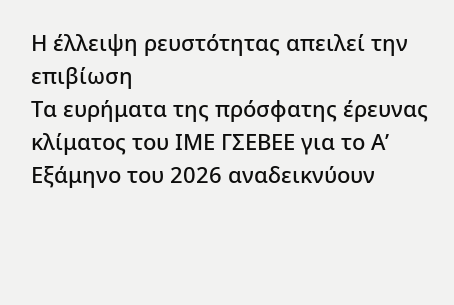Η έλλειψη ρευστότητας απειλεί την επιβίωση
Τα ευρήματα της πρόσφατης έρευνας κλίματος του ΙΜΕ ΓΣΕΒΕΕ για το Α’ Εξάμηνο του 2026 αναδεικνύουν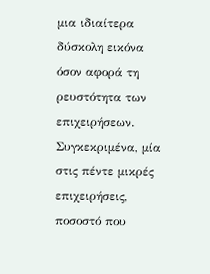μια ιδιαίτερα δύσκολη εικόνα όσον αφορά τη ρευστότητα των επιχειρήσεων. Συγκεκριμένα, μία στις πέντε μικρές επιχειρήσεις, ποσοστό που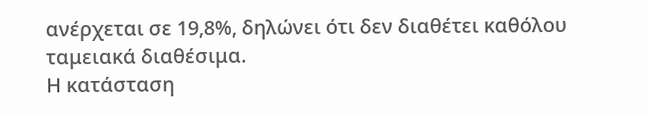ανέρχεται σε 19,8%, δηλώνει ότι δεν διαθέτει καθόλου ταμειακά διαθέσιμα.
Η κατάσταση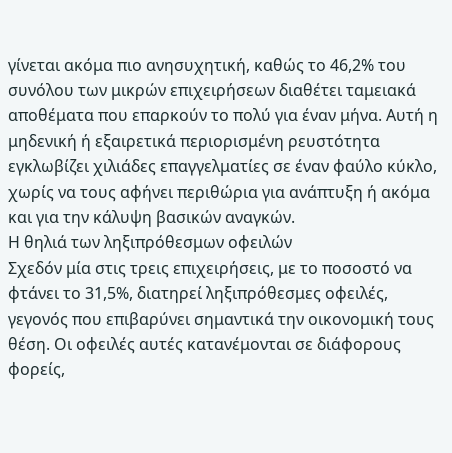γίνεται ακόμα πιο ανησυχητική, καθώς το 46,2% του συνόλου των μικρών επιχειρήσεων διαθέτει ταμειακά αποθέματα που επαρκούν το πολύ για έναν μήνα. Αυτή η μηδενική ή εξαιρετικά περιορισμένη ρευστότητα εγκλωβίζει χιλιάδες επαγγελματίες σε έναν φαύλο κύκλο, χωρίς να τους αφήνει περιθώρια για ανάπτυξη ή ακόμα και για την κάλυψη βασικών αναγκών.
Η θηλιά των ληξιπρόθεσμων οφειλών
Σχεδόν μία στις τρεις επιχειρήσεις, με το ποσοστό να φτάνει το 31,5%, διατηρεί ληξιπρόθεσμες οφειλές, γεγονός που επιβαρύνει σημαντικά την οικονομική τους θέση. Οι οφειλές αυτές κατανέμονται σε διάφορους φορείς,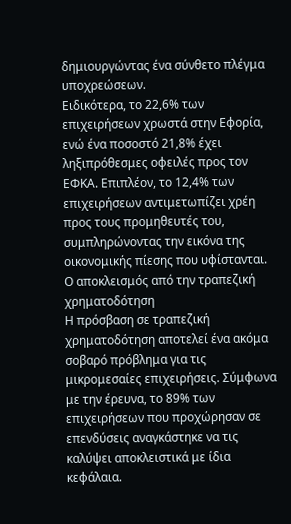δημιουργώντας ένα σύνθετο πλέγμα υποχρεώσεων.
Ειδικότερα, το 22,6% των επιχειρήσεων χρωστά στην Εφορία, ενώ ένα ποσοστό 21,8% έχει ληξιπρόθεσμες οφειλές προς τον ΕΦΚΑ. Επιπλέον, το 12,4% των επιχειρήσεων αντιμετωπίζει χρέη προς τους προμηθευτές του, συμπληρώνοντας την εικόνα της οικονομικής πίεσης που υφίστανται.
Ο αποκλεισμός από την τραπεζική χρηματοδότηση
Η πρόσβαση σε τραπεζική χρηματοδότηση αποτελεί ένα ακόμα σοβαρό πρόβλημα για τις μικρομεσαίες επιχειρήσεις. Σύμφωνα με την έρευνα, το 89% των επιχειρήσεων που προχώρησαν σε επενδύσεις αναγκάστηκε να τις καλύψει αποκλειστικά με ίδια κεφάλαια.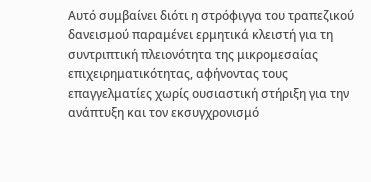Αυτό συμβαίνει διότι η στρόφιγγα του τραπεζικού δανεισμού παραμένει ερμητικά κλειστή για τη συντριπτική πλειονότητα της μικρομεσαίας επιχειρηματικότητας, αφήνοντας τους επαγγελματίες χωρίς ουσιαστική στήριξη για την ανάπτυξη και τον εκσυγχρονισμό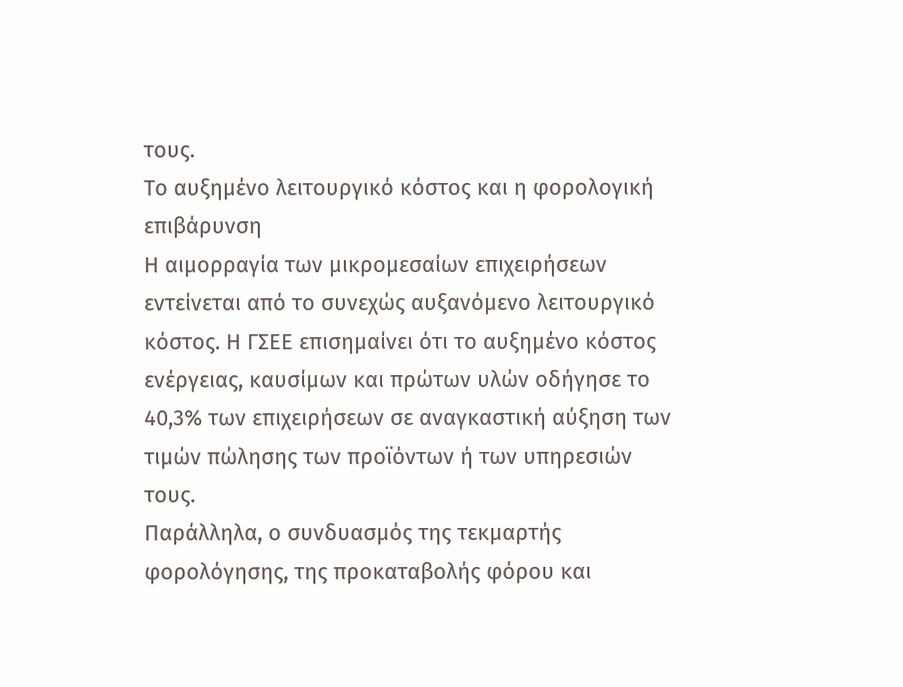τους.
Το αυξημένο λειτουργικό κόστος και η φορολογική επιβάρυνση
Η αιμορραγία των μικρομεσαίων επιχειρήσεων εντείνεται από το συνεχώς αυξανόμενο λειτουργικό κόστος. Η ΓΣΕΕ επισημαίνει ότι το αυξημένο κόστος ενέργειας, καυσίμων και πρώτων υλών οδήγησε το 40,3% των επιχειρήσεων σε αναγκαστική αύξηση των τιμών πώλησης των προϊόντων ή των υπηρεσιών τους.
Παράλληλα, ο συνδυασμός της τεκμαρτής φορολόγησης, της προκαταβολής φόρου και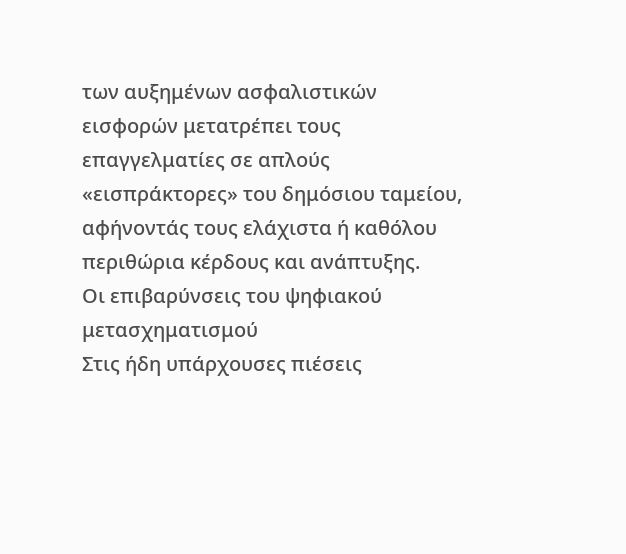των αυξημένων ασφαλιστικών εισφορών μετατρέπει τους επαγγελματίες σε απλούς «εισπράκτορες» του δημόσιου ταμείου, αφήνοντάς τους ελάχιστα ή καθόλου περιθώρια κέρδους και ανάπτυξης.
Οι επιβαρύνσεις του ψηφιακού μετασχηματισμού
Στις ήδη υπάρχουσες πιέσεις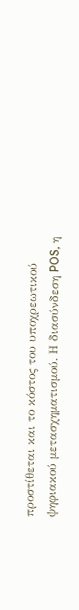προστίθεται και το κόστος του υποχρεωτικού ψηφιακού μετασχηματισμού. Η διασύνδεση POS, η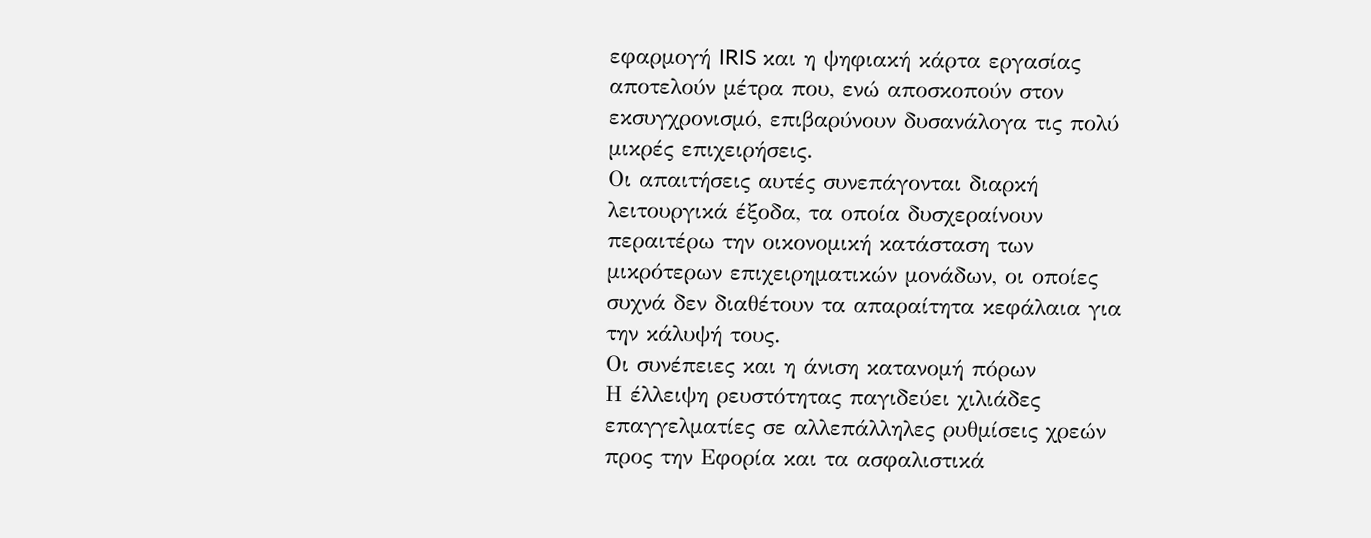εφαρμογή IRIS και η ψηφιακή κάρτα εργασίας αποτελούν μέτρα που, ενώ αποσκοπούν στον εκσυγχρονισμό, επιβαρύνουν δυσανάλογα τις πολύ μικρές επιχειρήσεις.
Οι απαιτήσεις αυτές συνεπάγονται διαρκή λειτουργικά έξοδα, τα οποία δυσχεραίνουν περαιτέρω την οικονομική κατάσταση των μικρότερων επιχειρηματικών μονάδων, οι οποίες συχνά δεν διαθέτουν τα απαραίτητα κεφάλαια για την κάλυψή τους.
Οι συνέπειες και η άνιση κατανομή πόρων
Η έλλειψη ρευστότητας παγιδεύει χιλιάδες επαγγελματίες σε αλλεπάλληλες ρυθμίσεις χρεών προς την Εφορία και τα ασφαλιστικά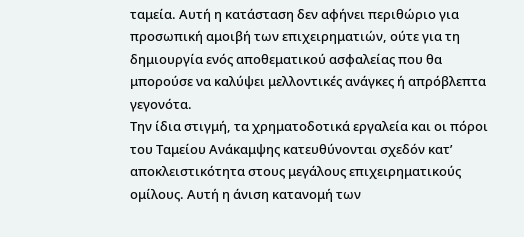ταμεία. Αυτή η κατάσταση δεν αφήνει περιθώριο για προσωπική αμοιβή των επιχειρηματιών, ούτε για τη δημιουργία ενός αποθεματικού ασφαλείας που θα μπορούσε να καλύψει μελλοντικές ανάγκες ή απρόβλεπτα γεγονότα.
Την ίδια στιγμή, τα χρηματοδοτικά εργαλεία και οι πόροι του Ταμείου Ανάκαμψης κατευθύνονται σχεδόν κατ’ αποκλειστικότητα στους μεγάλους επιχειρηματικούς ομίλους. Αυτή η άνιση κατανομή των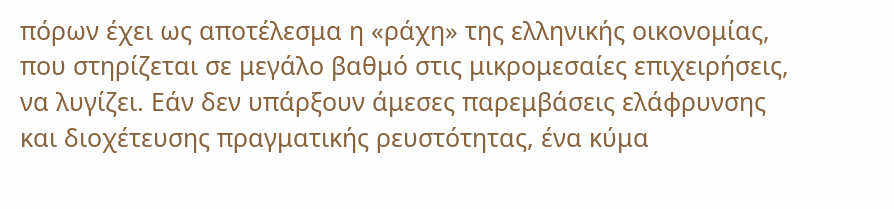πόρων έχει ως αποτέλεσμα η «ράχη» της ελληνικής οικονομίας, που στηρίζεται σε μεγάλο βαθμό στις μικρομεσαίες επιχειρήσεις, να λυγίζει. Εάν δεν υπάρξουν άμεσες παρεμβάσεις ελάφρυνσης και διοχέτευσης πραγματικής ρευστότητας, ένα κύμα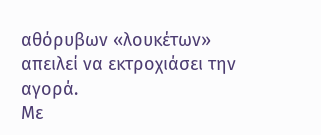αθόρυβων «λουκέτων» απειλεί να εκτροχιάσει την αγορά.
Με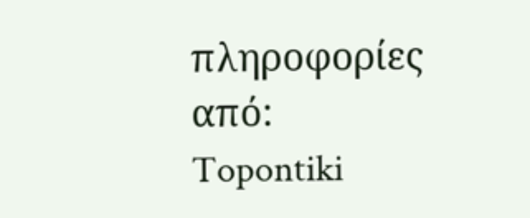πληροφορίες από: Topontiki